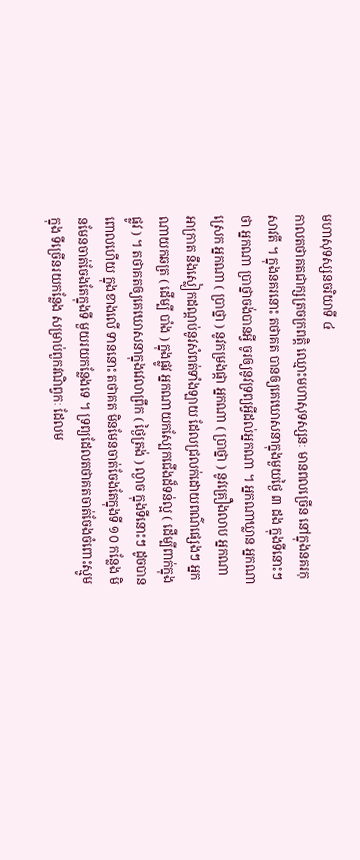មហាសុទស្សនចរិយាទី ៤
កាលតថាគតជាក្សត្រចក្រពត្តិ ឈ្មោះមហាសុទស្សនៈ មានពលច្រើន នៅក្នុងនគរកុសាវតី ។ ក្នុងនគរនោះ តថាគត បានឲ្យគេឃោសនាក្នុងមួយថ្ងៃ ៣ ដង ក្នុងទីនោះៗ ថា អ្នកណា ប្រាថ្នាចង់បានអ្វី ចូរឲ្យនូវទ្រព្យអ្វីដល់អ្នកណា ។ អ្នកណាឃ្លាន អ្នកណាស្រេក អ្នកណា ( ប្រាថ្នា ) នូវកម្រងផ្កា អ្នកណា ( ប្រាថ្នា ) នូវគ្រឿងលាប អ្នកណាអាក្រាត នឹងស្លៀកដណ្តប់នូវសំពត់ទាំងឡាយ ដែលជ្រលក់ដោយពណ៌ផ្សេងៗ អ្នកណាយកឆត្រ ( ដើម្បី បាំង ) ក្នុងផ្លូវ អ្នកណាយកស្បែកជើងដ៏ទន់ល្អ ( ដើម្បីពាក់ក្នុង ផ្លូវ ) ។ តថាគតឲ្យគេឃោសនាក្នុងវេលាព្រឹក ( ថ្ងៃត្រង់ ) ល្ងាច ក្នុងទីនោះៗ ដូចបានពោលហើយ ក្នុងខាងលើ ទាននោះ តថាគត មិនមែនចាត់ចែងតែក្នុងទី ១០ កន្លែង មិនមែនចាត់ចែងតែក្នុងទី មួយរយកន្លែងទេ ។ ទ្រព្យដែលតថាគតចាត់ចែងចំពោះស្មូម ក្នុង ទីច្រើនរយកន្លែង សម្រាប់ពួកវណិព្វកៈ ដែលម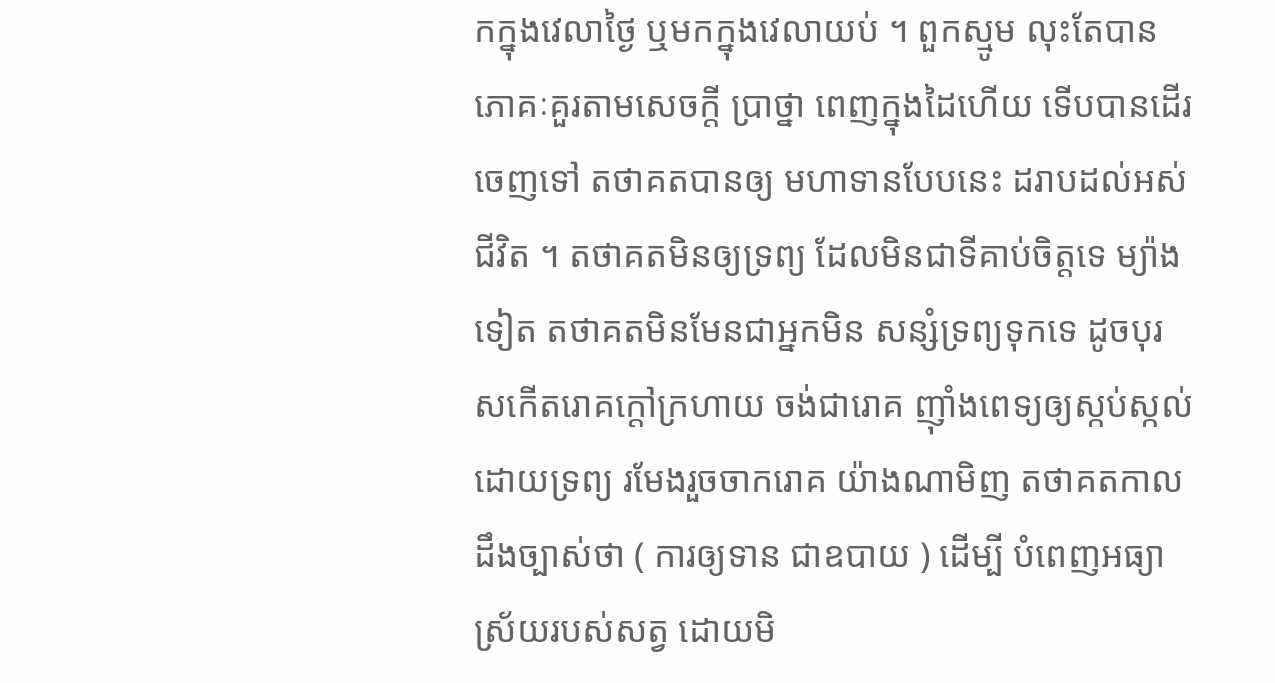កក្នុងវេលាថ្ងៃ ឬមកក្នុងវេលាយប់ ។ ពួកស្មូម លុះតែបានភោគៈគួរតាមសេចក្តី ប្រាថ្នា ពេញក្នុងដៃហើយ ទើបបានដើរចេញទៅ តថាគតបានឲ្យ មហាទានបែបនេះ ដរាបដល់អស់ជីវិត ។ តថាគតមិនឲ្យទ្រព្យ ដែលមិនជាទីគាប់ចិត្តទេ ម្យ៉ាងទៀត តថាគតមិនមែនជាអ្នកមិន សន្សំទ្រព្យទុកទេ ដូចបុរសកើតរោគក្តៅក្រហាយ ចង់ជារោគ ញ៉ាំងពេទ្យឲ្យស្កប់ស្កល់ដោយទ្រព្យ រមែងរួចចាករោគ យ៉ាងណាមិញ តថាគតកាលដឹងច្បាស់ថា ( ការឲ្យទាន ជាឧបាយ ) ដើម្បី បំពេញអធ្យាស្រ័យរបស់សត្វ ដោយមិ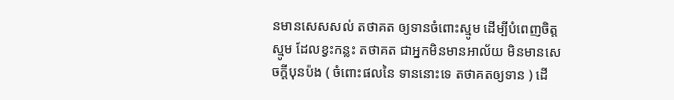នមានសេសសល់ តថាគត ឲ្យទានចំពោះស្មូម ដើម្បីបំពេញចិត្តស្មូម ដែលខ្វះកន្លះ តថាគត ជាអ្នកមិនមានអាល័យ មិនមានសេចក្តីបុនប៉ង ( ចំពោះផលនៃ ទាននោះទេ តថាគតឲ្យទាន ) ដើ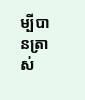ម្បីបានត្រាស់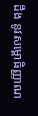ដឹង នូវសម្ពោធិញ្ញាណ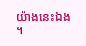យ៉ាងនេះឯង ។